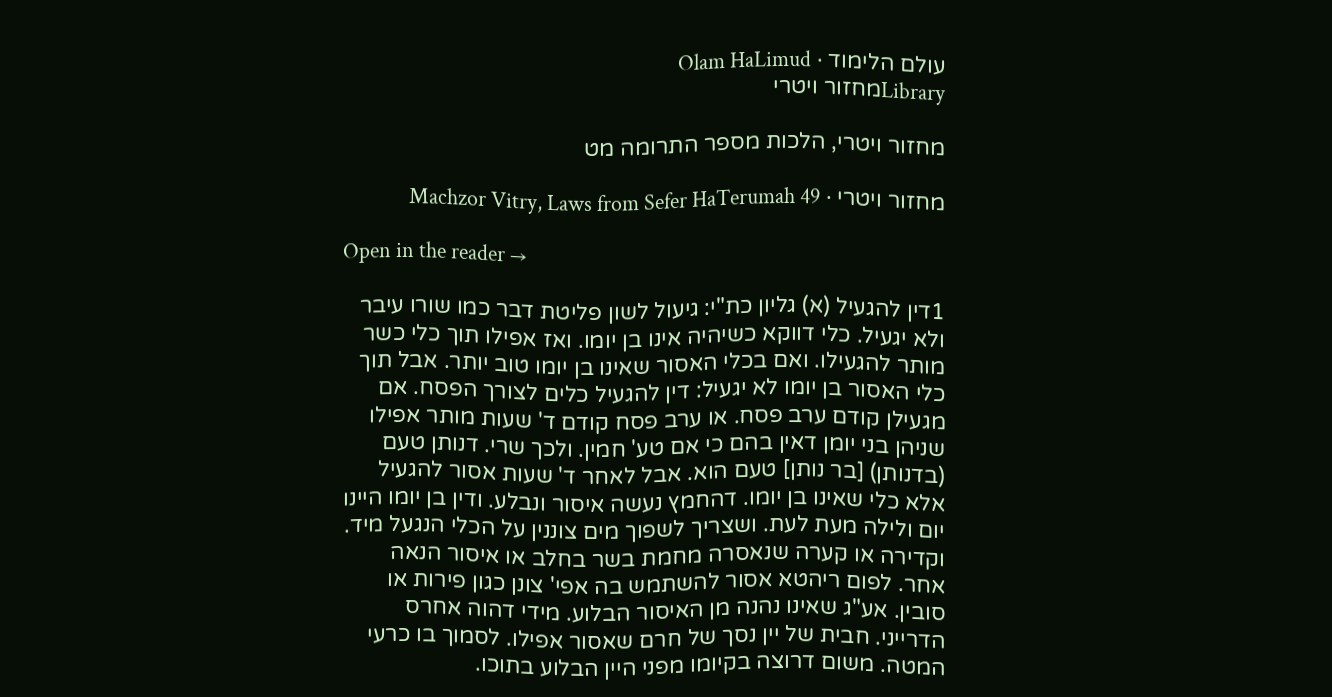עולם הלימוד · Olam HaLimud
Libraryמחזור ויטרי

מחזור ויטרי, הלכות מספר התרומה מט

מחזור ויטרי · Machzor Vitry, Laws from Sefer HaTerumah 49

Open in the reader →

1דין להגעיל (א) גליון כת"י: גיעול לשון פליטת דבר כמו שורו עיבר ולא יגעיל. כלי דווקא כשיהיה אינו בן יומו. ואז אפילו תוך כלי כשר מותר להגעילו. ואם בכלי האסור שאינו בן יומו טוב יותר. אבל תוך כלי האסור בן יומו לא יגעיל: דין להגעיל כלים לצורך הפסח. אם מגעילן קודם ערב פסח. או ערב פסח קודם ד' שעות מותר אפילו שניהן בני יומן דאין בהם כי אם טע' חמין. ולכך שרי. דנותן טעם (בדנותן) [בר נותן] טעם הוא. אבל לאחר ד' שעות אסור להגעיל אלא כלי שאינו בן יומו. דהחמץ נעשה איסור ונבלע. ודין בן יומו היינו יום ולילה מעת לעת. ושצריך לשפוך מים צוננין על הכלי הנגעל מיד. וקדירה או קערה שנאסרה מחמת בשר בחלב או איסור הנאה אחר. לפום ריהטא אסור להשתמש בה אפי' צונן כגון פירות או סובין. אע"ג שאינו נהנה מן האיסור הבלוע. מידי דהוה אחרס הדרייני. חבית של יין נסך של חרם שאסור אפילו. לסמוך בו כרעי המטה. משום דרוצה בקיומו מפני היין הבלוע בתוכו.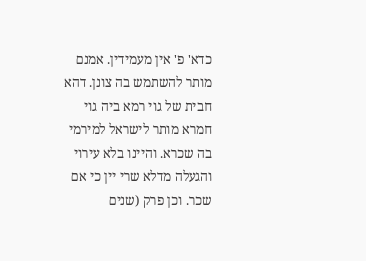כדא' פ' אין מעמידין. אמנם מותר להשתמש בה צונן. דהא חבית של גוי רמא ביה גוי חמרא מותר לישראל למירמי בה שכרא. והיינו בלא עירוי והגעלה מדלא שרי יין כי אם שכר. וכן פרק (שנים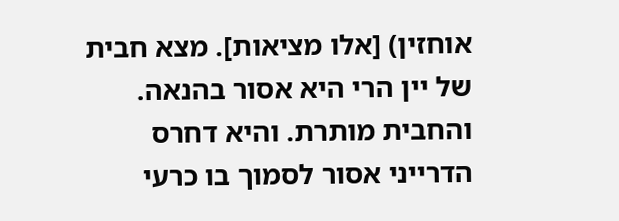אוחזין) [אלו מציאות]. מצא חבית של יין הרי היא אסור בהנאה. והחבית מותרת. והיא דחרס הדרייני אסור לסמוך בו כרעי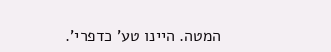המטה. היינו טע' כדפרי'.